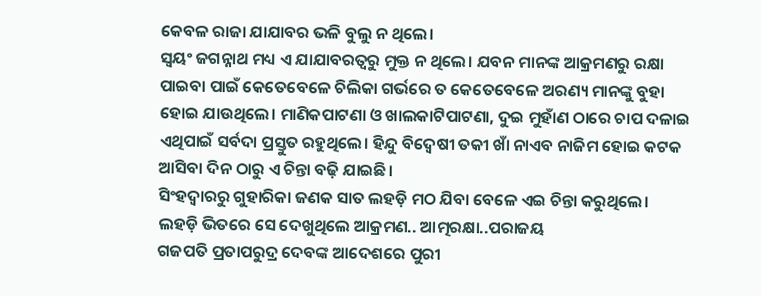କେବଳ ରାଜା ଯାଯାବର ଭଳି ବୁଲୁ ନ ଥିଲେ।
ସ୍ୱୟଂ ଜଗନ୍ନାଥ ମଧ୍ୟ ଏ ଯାଯାବରତ୍ୱରୁ ମୁକ୍ତ ନ ଥିଲେ। ଯବନ ମାନଙ୍କ ଆକ୍ରମଣରୁ ରକ୍ଷା ପାଇବା ପାଇଁ କେତେବେଳେ ଚିଲିକା ଗର୍ଭରେ ତ କେତେବେଳେ ଅରଣ୍ୟ ମାନଙ୍କୁ ବୁହା ହୋଇ ଯାଉଥିଲେ। ମାଣିକପାଟଣା ଓ ଖାଲକାଟିପାଟଣା, ଦୁଇ ମୁହାଁଣ ଠାରେ ଚାପ ଦଳାଇ ଏଥିପାଇଁ ସର୍ବଦା ପ୍ରସ୍ତୁତ ରହୁଥିଲେ। ହିନ୍ଦୁ ବିଦ୍ୱେଷୀ ତକୀ ଖାଁ ନାଏବ ନାଜିମ ହୋଇ କଟକ ଆସିବା ଦିନ ଠାରୁ ଏ ଚିନ୍ତା ବଢ଼ି ଯାଇଛି।
ସିଂହଦ୍ୱାରରୁ ଗୁହାରିକା ଜଣକ ସାତ ଲହଡ଼ି ମଠ ଯିବା ବେଳେ ଏଇ ଚିନ୍ତା କରୁଥିଲେ।
ଲହଡ଼ି ଭିତରେ ସେ ଦେଖୁଥିଲେ ଆକ୍ରମଣ.. ଆତ୍ମରକ୍ଷା..ପରାଜୟ
ଗଜପତି ପ୍ରତାପରୁଦ୍ର ଦେବଙ୍କ ଆଦେଶରେ ପୁରୀ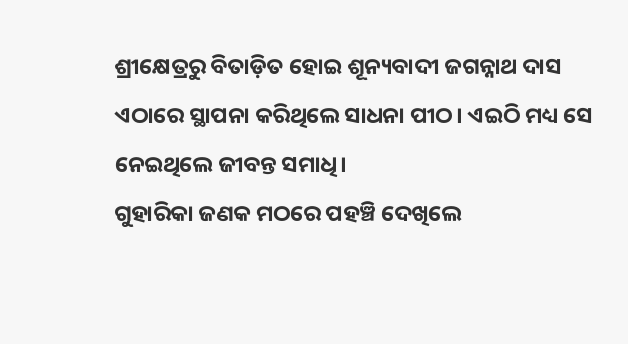ଶ୍ରୀକ୍ଷେତ୍ରରୁ ବିତାଡ଼ିତ ହୋଇ ଶୂନ୍ୟବାଦୀ ଜଗନ୍ନାଥ ଦାସ ଏଠାରେ ସ୍ଥାପନା କରିଥିଲେ ସାଧନା ପୀଠ। ଏଇଠି ମଧ୍ୟ ସେ ନେଇଥିଲେ ଜୀବନ୍ତ ସମାଧି।
ଗୁହାରିକା ଜଣକ ମଠରେ ପହଞ୍ଚି ଦେଖିଲେ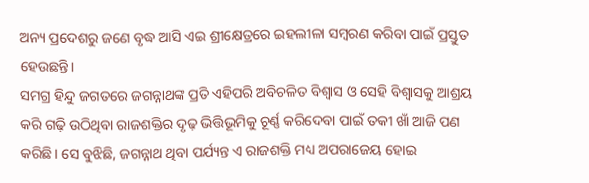ଅନ୍ୟ ପ୍ରଦେଶରୁ ଜଣେ ବୃଦ୍ଧ ଆସି ଏଇ ଶ୍ରୀକ୍ଷେତ୍ରରେ ଇହଲୀଳା ସମ୍ବରଣ କରିବା ପାଇଁ ପ୍ରସ୍ତୁତ ହେଉଛନ୍ତି।
ସମଗ୍ର ହିନ୍ଦୁ ଜଗତରେ ଜଗନ୍ନାଥଙ୍କ ପ୍ରତି ଏହିପରି ଅବିଚଳିତ ବିଶ୍ୱାସ ଓ ସେହି ବିଶ୍ୱାସକୁ ଆଶ୍ରୟ କରି ଗଢ଼ି ଉଠିଥିବା ରାଜଶକ୍ତିର ଦୃଢ଼ ଭିତ୍ତିଭୂମିକୁ ଚୂର୍ଣ୍ଣ କରିଦେବା ପାଇଁ ତକୀ ଖାଁ ଆଜି ପଣ କରିଛି। ସେ ବୁଝିଛି, ଜଗନ୍ନାଥ ଥିବା ପର୍ଯ୍ୟନ୍ତ ଏ ରାଜଶକ୍ତି ମଧ୍ୟ ଅପରାଜେୟ ହୋଇ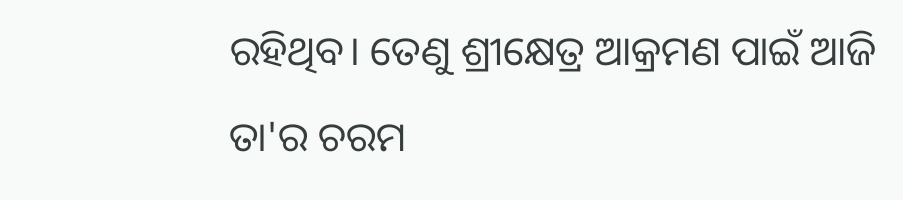ରହିଥିବ। ତେଣୁ ଶ୍ରୀକ୍ଷେତ୍ର ଆକ୍ରମଣ ପାଇଁ ଆଜି ତା'ର ଚରମ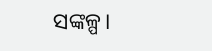ସଙ୍କଳ୍ପ।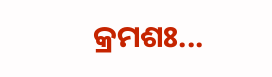କ୍ରମଶଃ...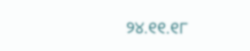୨୪.୧୧.୧୮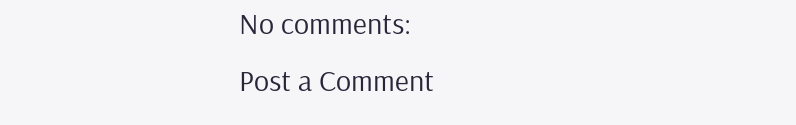No comments:
Post a Comment